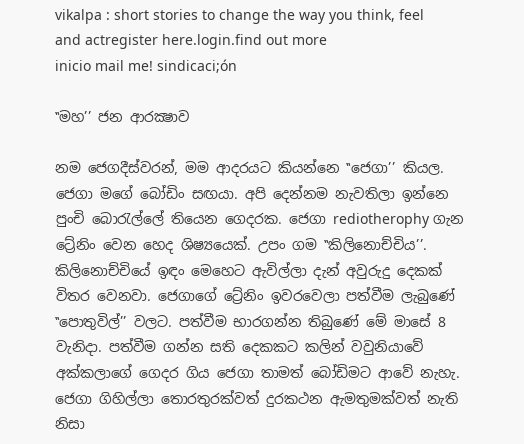vikalpa : short stories to change the way you think, feel and actregister here.login.find out more
inicio mail me! sindicaci;ón

‛‛මහ’’ ජන ආරක්‍ෂාව

නම ජෙගදීස්වරන්, මම ආදරයට කියන්නෙ ‛‛ජෙගා’’ කියල. ජෙගා මගේ බෝඩිං සඟයා. අපි දෙන්නම නැවතිලා ඉන්නෙ පුංචි බොරැල්ලේ තියෙන ගෙදරක. ජෙගා rediotherophy ගැන ට්‍රේනිං වෙන හෙද ශිෂ්‍යයෙක්. උපං ගම ‛‛කිලිනොච්චිය’’. කිලිනොච්චියේ ඉඳං මෙහෙට ඇවිල්ලා දැන් අවුරුදු දෙකක් විතර වෙනවා. ජෙගාගේ ට්‍රේනිං ඉවරවෙලා පත්වීම ලැබුණේ ‛‛පොතුවිල්’’ වලට. පත්වීම භාරගන්න තිබුණේ මේ මාසේ 8 වැනිදා. පත්වීම ගන්න සති දෙකකට කලින් වවුනියාවේ අක්කලාගේ ගෙදර ගිය ජෙගා තාමත් බෝඩිමට ආවේ නැහැ. ජෙගා ගිහිල්ලා තොරතුරක්වත් දුරකථන ඇමතුමක්වත් නැති නිසා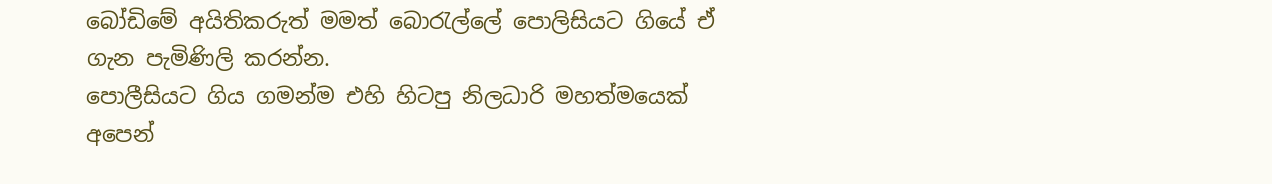බෝඩිමේ අයිතිකරුත් මමත් බොරැල්ලේ පොලිසියට ගියේ ඒ ගැන පැමිණිලි කරන්න.
පොලීසියට ගිය ගමන්ම එහි හිටපු නිලධාරි මහත්මයෙක් අපෙන්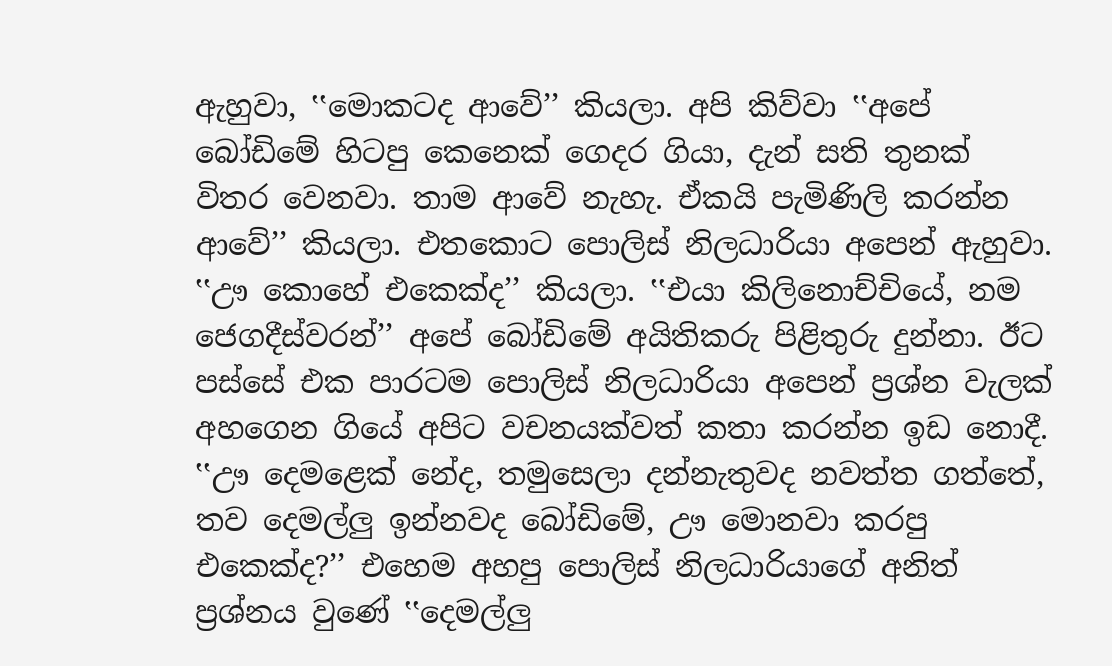ඇහුවා, ‛‛මොකටද ආවේ’’ කියලා. අපි කිව්වා ‛‛අපේ බෝඩිමේ හිටපු කෙනෙක් ගෙදර ගියා, දැන් සති තුනක් විතර වෙනවා. තාම ආවේ නැහැ. ඒකයි පැමිණිලි කරන්න ආවේ’’ කියලා. එතකොට පොලිස් නිලධාරියා අපෙන් ඇහුවා. ‛‛ඌ කොහේ එකෙක්ද’’ කියලා. ‛‛එයා කිලිනොච්චියේ, නම ජෙගදීස්වරන්’’ අපේ බෝඩිමේ අයිතිකරු පිළිතුරු දුන්නා. ඊට පස්සේ එක පාරටම පොලිස් නිලධාරියා අපෙන් ප්‍රශ්න වැලක් අහගෙන ගියේ අපිට වචනයක්වත් කතා කරන්න ඉඩ නොදී.
‛‛ඌ දෙමළෙක් නේද, තමුසෙලා දන්නැතුවද නවත්ත ගත්තේ, තව දෙමල්ලු ඉන්නවද බෝඩිමේ, ඌ මොනවා කරපු එකෙක්ද?’’ එහෙම අහපු පොලිස් නිලධාරියාගේ අනිත් ප්‍රශ්නය වුණේ ‛‛දෙමල්ලු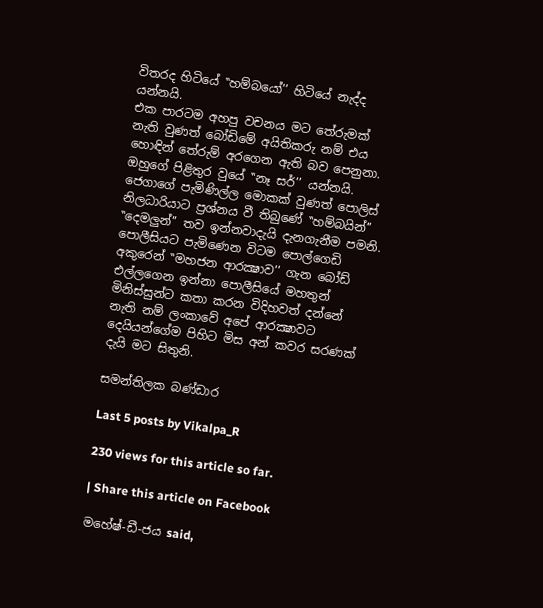විතරද හිටියේ ‛‛හම්බයෝ’’ හිටියේ නැද්ද යන්නයි.
එක පාරටම අහපු වචනය මට තේරුමක් නැති වුණත් බෝඩිමේ අයිතිකරු නම් එය හොඳින් තේරුම් අරගෙන ඇති බව පෙනුනා. ඔහුගේ පිළිතුර වුයේ ‛‛නෑ සර්’’ යන්නයි.
ජෙගාගේ පැමිණිල්ල මොකක් වුණත් පොලිස් නිලධාරියාට ප්‍රශ්නය වී තිබුණේ ‛‛හම්බයින්’’ ‛‛දෙමලුන්’’ තව ඉන්නවාදැයි දැනගැනීම පමනි. පොලීසියට පැමිණෙන විටම පොල්ගෙඩි අකුරෙන් ‛‛මහජන ආරක්‍ෂාව’’ ගැන බෝඩ් එල්ලගෙන ඉන්නා පොලීසියේ මහතුන් මිනිස්සුන්ට කතා කරන විදිහවත් දන්නේ නැති නම් ලංකාවේ අපේ ආරක්‍ෂාවට දෙයියන්ගේම පිහිට මිස අන් කවර සරණක් දැයි මට සිතුනි.

සමන්තිලක බණ්ඩාර

Last 5 posts by Vikalpa_R

230 views for this article so far.

| Share this article on Facebook

මහේෂ්-ඩී-ජය said,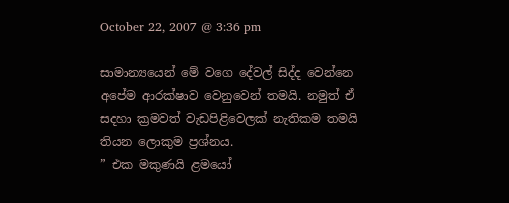October 22, 2007 @ 3:36 pm

සාමාන්‍යයෙන් මේ වගෙ දේවල් සිද්ද වෙන්නෙ අපේම ආරක්ෂාව වෙනුවෙන් තමයි. නමුත් ඒ සදහා ක්‍රමවත් වැඩපිළිවෙලක් නැතිකම තමයි තියන ලොකුම ප්‍රශ්නය.
” එක මකුණයි ළමයෝ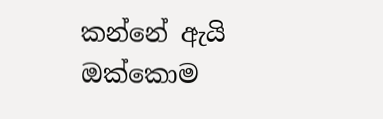කන්නේ ඇයි ඔක්කොම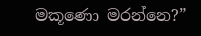මකූණො මරන්නෙ?”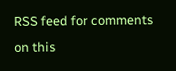RSS feed for comments on this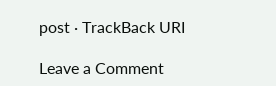post · TrackBack URI

Leave a Comment